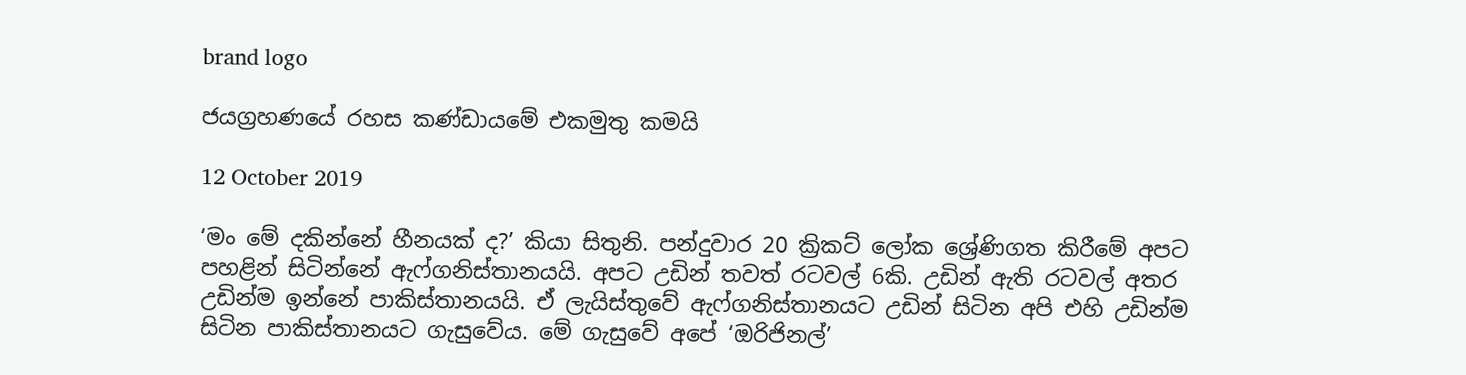brand logo

ජයග්‍රහණයේ රහස කණ්ඩායමේ එකමුතු කමයි

12 October 2019

‘මං මේ දකින්නේ හීනයක් ද?’ කියා සිතුනි. පන්දුවාර 20 ක්‍රිකට් ලෝක ශ්‍රේණිගත කිරීමේ අපට පහළින් සිටින්නේ ඇෆ්ගනිස්තානයයි. අපට උඩින් තවත් රටවල් 6කි. උඩින් ඇති රටවල් අතර උඩින්ම ඉන්නේ පාකිස්තානයයි. ඒ ලැයිස්තුවේ ඇෆ්ගනිස්තානයට උඩින් සිටින අපි එහි උඩින්ම සිටින පාකිස්තානයට ගැසුවේය. මේ ගැසුවේ අපේ ‘ඔරිජිනල්’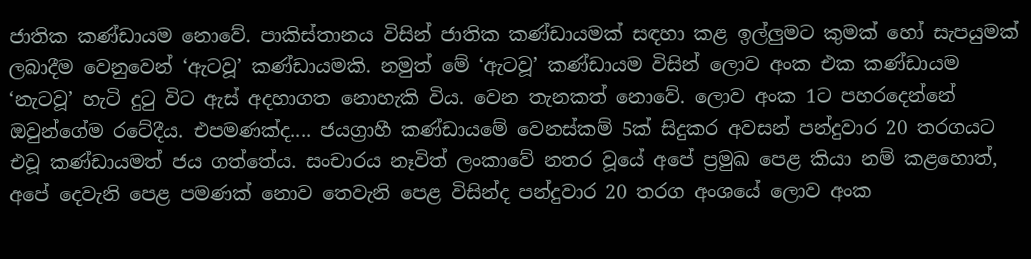ජාතික කණ්ඩායම නොවේ. පාකිස්තානය විසින් ජාතික කණ්ඩායමක් සඳහා කළ ඉල්ලුමට කුමක් හෝ සැපයුමක් ලබාදීම වෙනුවෙන් ‘ඇටවූ’ කණ්ඩායමකි. නමුත් මේ ‘ඇටවූ’ කණ්ඩායම විසින් ලොව අංක එක කණ්ඩායම ‘නැටවූ’ හැටි දුටු විට ඇස් අදහාගත නොහැකි විය. වෙන තැනකත් නොවේ. ලොව අංක 1ට පහරදෙන්නේ ඔවුන්ගේම රටේදීය. එපමණක්ද.... ජයග්‍රාහී කණ්ඩායමේ වෙනස්කම් 5ක් සිදුකර අවසන් පන්දුවාර 20 තරගයට එවූ කණ්ඩායමත් ජය ගත්තේය. සංචාරය නෑවිත් ලංකාවේ නතර වූයේ අපේ ප්‍රමුඛ පෙළ කියා නම් කළහොත්, අපේ දෙවැනි පෙළ පමණක් නොව තෙවැනි පෙළ විසින්ද පන්දුවාර 20 තරග අංශයේ ලොව අංක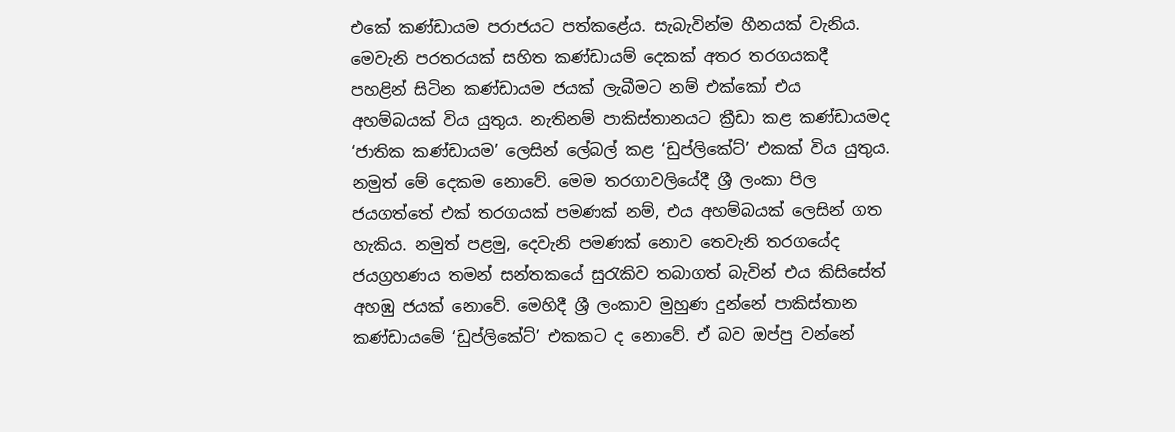එකේ කණ්ඩායම පරාජයට පත්කළේය. සැබැවින්ම හීනයක් වැනිය. මෙවැනි පරතරයක් සහිත කණ්ඩායම් දෙකක් අතර තරගයකදී පහළින් සිටින කණ්ඩායම ජයක් ලැබීමට නම් එක්කෝ එය අහම්බයක් විය යුතුය. නැතිනම් පාකිස්තානයට ක්‍රීඩා කළ කණ්ඩායමද ‘ජාතික කණ්ඩායම’ ලෙසින් ලේබල් කළ ‘ඩුප්ලිකේට්’ එකක් විය යුතුය. නමුත් මේ දෙකම නොවේ. මෙම තරගාවලියේදී ශ්‍රී ලංකා පිල ජයගත්තේ එක් තරගයක් පමණක් නම්, එය අහම්බයක් ලෙසින් ගත හැකිය. නමුත් පළමු, දෙවැනි පමණක් නොව තෙවැනි තරගයේද ජයග්‍රහණය තමන් සන්තකයේ සුරැකිව තබාගත් බැවින් එය කිසිසේත් අහඹු ජයක් නොවේ. මෙහිදී ශ්‍රී ලංකාව මුහුණ දුන්නේ පාකිස්තාන කණ්ඩායමේ ‘ඩුප්ලිකේට්’ එකකට ද නොවේ. ඒ බව ඔප්පු වන්නේ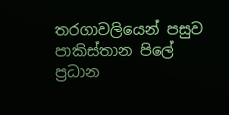තරගාවලියෙන් පසුව පාකිස්තාන පිලේ ප්‍රධාන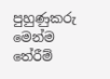පුහුණුකරු මෙන්ම තේරීම්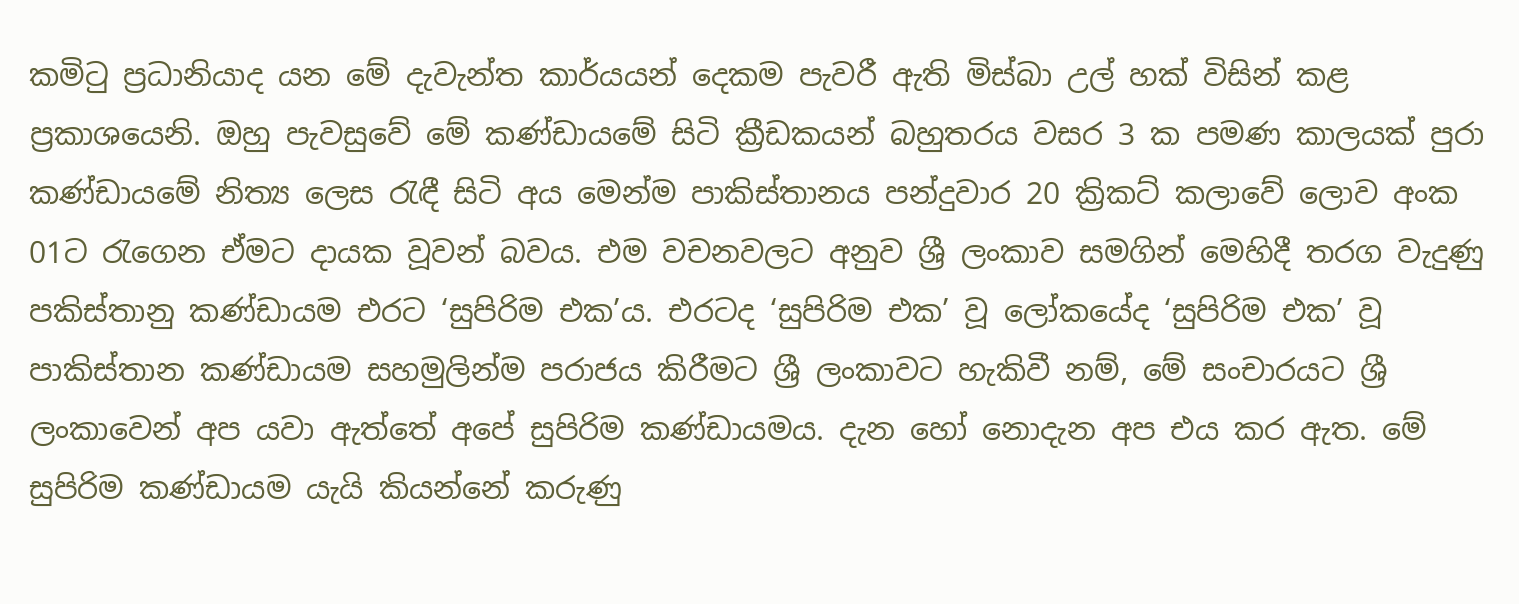කමිටු ප්‍රධානියාද යන මේ දැවැන්ත කාර්යයන් දෙකම පැවරී ඇති මිස්බා උල් හක් විසින් කළ ප්‍රකාශයෙනි. ඔහු පැවසුවේ මේ කණ්ඩායමේ සිටි ක්‍රීඩකයන් බහුතරය වසර 3 ක පමණ කාලයක් පුරා කණ්ඩායමේ නිත්‍ය ලෙස රැඳී සිටි අය මෙන්ම පාකිස්තානය පන්දුවාර 20 ක්‍රිකට් කලාවේ ලොව අංක 01ට රැගෙන ඒමට දායක වූවන් බවය. එම වචනවලට අනුව ශ්‍රී ලංකාව සමගින් මෙහිදී තරග වැදුණු පකිස්තානු කණ්ඩායම එරට ‘සුපිරිම එක’ය. එරටද ‘සුපිරිම එක’ වූ ලෝකයේද ‘සුපිරිම එක’ වූ පාකිස්තාන කණ්ඩායම සහමුලින්ම පරාජය කිරීමට ශ්‍රී ලංකාවට හැකිවී නම්, මේ සංචාරයට ශ්‍රී ලංකාවෙන් අප යවා ඇත්තේ අපේ සුපිරිම කණ්ඩායමය. දැන හෝ නොදැන අප එය කර ඇත. මේ සුපිරිම කණ්ඩායම යැයි කියන්නේ කරුණු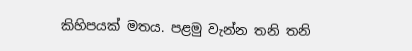කිහිපයක් මතය. පළමු වැන්න තනි තනි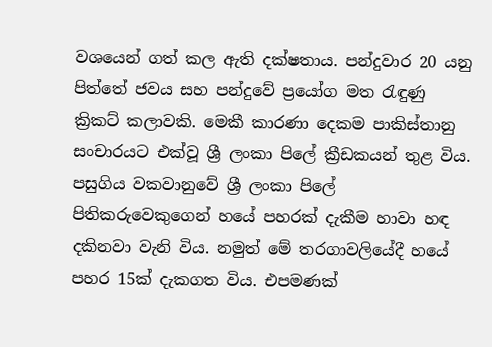වශයෙන් ගත් කල ඇති දක්ෂතාය. පන්දුවාර 20 යනු පිත්තේ ජවය සහ පන්දුවේ ප්‍රයෝග මත රැඳුණු ක්‍රිකට් කලාවකි. මෙකී කාරණා දෙකම පාකිස්තානු සංචාරයට එක්වූ ශ්‍රී ලංකා පිලේ ක්‍රීඩකයන් තුළ විය. පසුගිය වකවානුවේ ශ්‍රී ලංකා පිලේ පිතිකරුවෙකුගෙන් හයේ පහරක් දැකීම හාවා හඳ දකිනවා වැනි විය. නමුත් මේ තරගාවලියේදී හයේ පහර 15ක් දැකගත විය. එපමණක්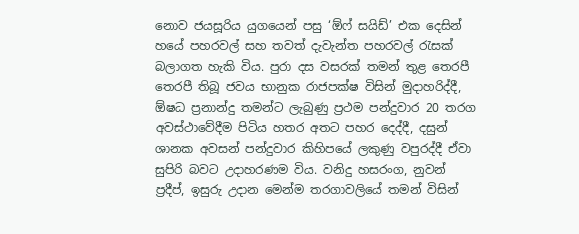නොව ජයසූරිය යුගයෙන් පසු ‘ඕෆ් සයිඩ්’ එක දෙසින් හයේ පහරවල් සහ තවත් දැවැන්ත පහරවල් රැසක් බලාගත හැකි විය. පුරා දස වසරක් තමන් තුළ තෙරපී තෙරපී තිබූ ජවය භානුක රාජපක්ෂ විසින් මුදාහරිද්දී, ඕෂධ ප්‍රනාන්දු තමන්ට ලැබුණු ප්‍රථම පන්දුවාර 20 තරග අවස්ථාවේදීම පිටිය හතර අතට පහර දෙද්දී, දසුන් ශානක අවසන් පන්දුවාර කිහිපයේ ලකුණු වපුරද්දී ඒවා සුපිරි බවට උදාහරණම විය. වනිදු හසරංග, නුවන් ප්‍රදීප්, ඉසුරු උදාන මෙන්ම තරගාවලියේ තමන් විසින්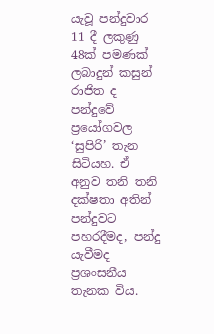යැවූ පන්දුවාර 11 දී ලකුණු 48ක් පමණක් ලබාදුන් කසුන් රාජිත ද පන්දුවේ ප්‍රයෝගවල ‘සුපිරි’ තැන සිටියහ. ඒ අනුව තනි තනි දක්ෂතා අතින් පන්දුවට පහරදීමද, පන්දු යැවීමද ප්‍රශංසනීය තැනක විය.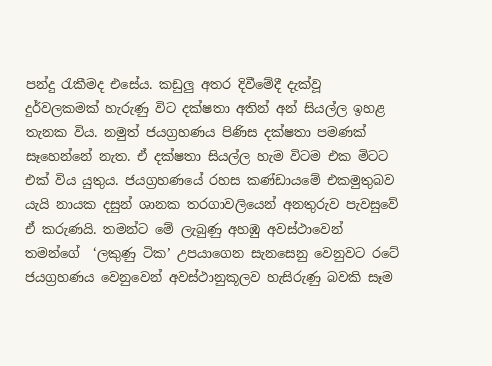පන්දු රැකීමද එසේය. කඩුලු අතර දිවීමේදී දැක්වූ දුර්වලකමක් හැරුණු විට දක්ෂතා අතින් අන් සියල්ල ඉහළ තැනක විය. නමුත් ජයග්‍රහණය පිණිස දක්ෂතා පමණක් සෑහෙන්නේ නැත. ඒ දක්ෂතා සියල්ල හැම විටම එක මිටට එක් විය යුතුය. ජයග්‍රහණයේ රහස කණ්ඩායමේ එකමුතුබව යැයි නායක දසුන් ශානක තරගාවලියෙන් අනතුරුව පැවසුවේ ඒ කරුණයි. තමන්ට මේ ලැබුණු අහඹු අවස්ථාවෙන් තමන්ගේ  ‘ලකුණු ටික’ උපයාගෙන සැනසෙනු වෙනුවට රටේ ජයග්‍රහණය වෙනුවෙන් අවස්ථානුකූලව හැසිරුණු බවකි සෑම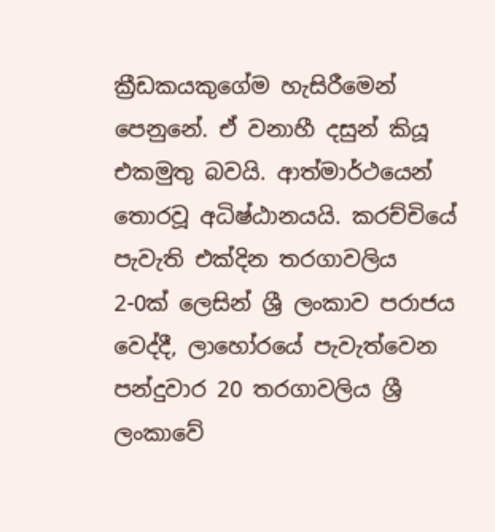ක්‍රීඩකයකුගේම හැසිරීමෙන් පෙනුනේ. ඒ වනාහී දසුන් කියූ එකමුතු බවයි. ආත්මාර්ථයෙන් තොරවූ අධිෂ්ඨානයයි. කරච්චියේ පැවැති එක්දින තරගාවලිය 2-0ක් ලෙසින් ශ්‍රී ලංකාව පරාජය වෙද්දී, ලාහෝරයේ පැවැත්වෙන පන්දුවාර 20 තරගාවලිය ශ්‍රී ලංකාවේ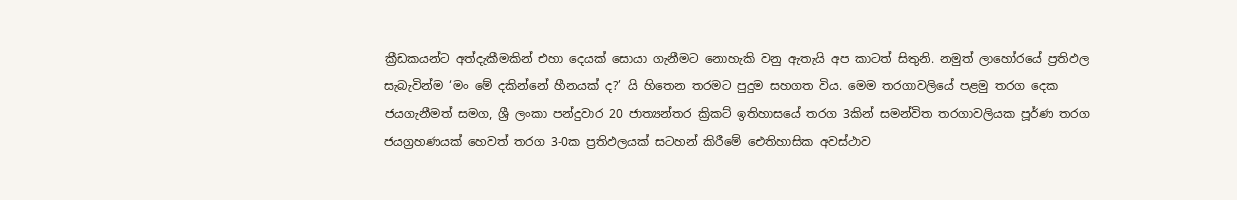ක්‍රීඩකයන්ට අත්දැකීමකින් එහා දෙයක් සොයා ගැනීමට නොහැකි වනු ඇතැයි අප කාටත් සිතුනි. නමුත් ලාහෝරයේ ප්‍රතිඵල සැබැවින්ම ‘මං මේ දකින්නේ හීනයක් ද?’ යි හිතෙන තරමට පුදුම සහගත විය. මෙම තරගාවලියේ පළමු තරග දෙක ජයගැනීමත් සමග, ශ්‍රී ලංකා පන්දුවාර 20 ජාත්‍යන්තර ක්‍රිකට් ඉතිහාසයේ තරග 3කින් සමන්විත තරගාවලියක පූර්ණ තරග ජයග්‍රහණයක් හෙවත් තරග 3-0ක ප්‍රතිඵලයක් සටහන් කිරීමේ ඓතිහාසික අවස්ථාව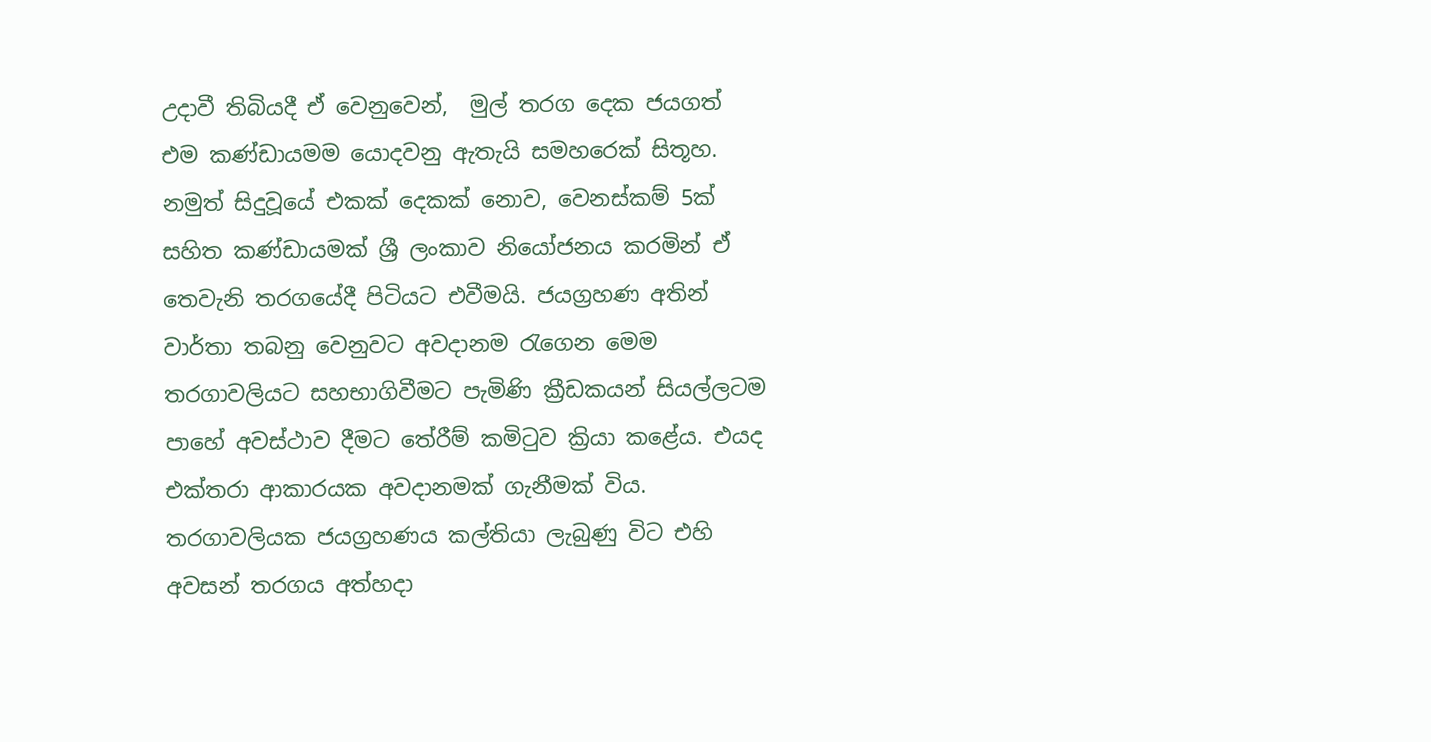උදාවී තිබියදී ඒ වෙනුවෙන්,  මුල් තරග දෙක ජයගත් එම කණ්ඩායමම යොදවනු ඇතැයි සමහරෙක් සිතූහ. නමුත් සිදුවූයේ එකක් දෙකක් නොව, වෙනස්කම් 5ක් සහිත කණ්ඩායමක් ශ්‍රී ලංකාව නියෝජනය කරමින් ඒ තෙවැනි තරගයේදී පිටියට එවීමයි. ජයග්‍රහණ අතින් වාර්තා තබනු වෙනුවට අවදානම රැගෙන මෙම තරගාවලියට සහභාගිවීමට පැමිණි ක්‍රීඩකයන් සියල්ලටම පාහේ අවස්ථාව දීමට තේරීම් කමිටුව ක්‍රියා කළේය. එයද එක්තරා ආකාරයක අවදානමක් ගැනීමක් විය. තරගාවලියක ජයග්‍රහණය කල්තියා ලැබුණු විට එහි අවසන් තරගය අත්හදා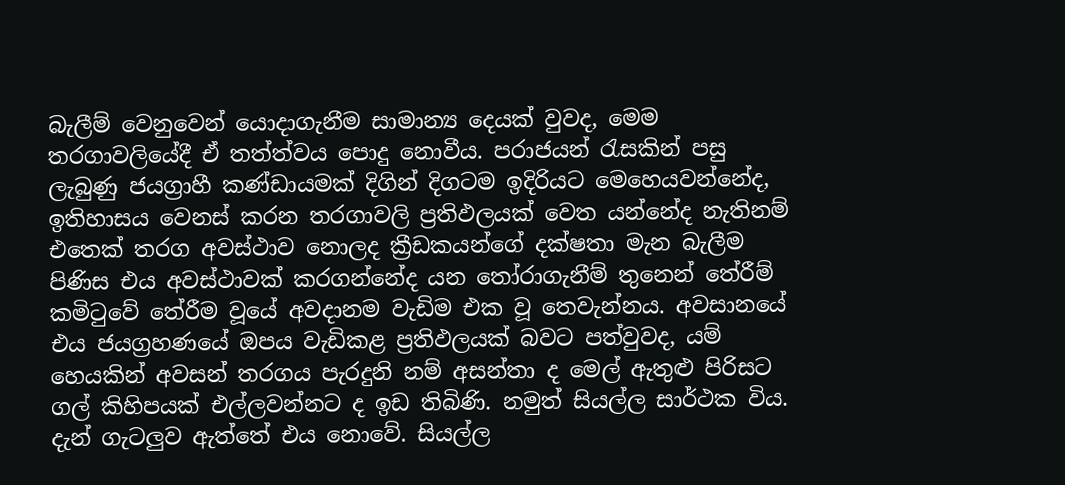බැලීම් වෙනුවෙන් යොදාගැනීම සාමාන්‍ය දෙයක් වුවද, මෙම තරගාවලියේදී ඒ තත්ත්වය පොදු නොවීය. පරාජයන් රැසකින් පසු ලැබුණු ජයග්‍රාහී කණ්ඩායමක් දිගින් දිගටම ඉදිරියට මෙහෙයවන්නේද, ඉතිහාසය වෙනස් කරන තරගාවලි ප්‍රතිඵලයක් වෙත යන්නේද නැතිනම් එතෙක් තරග අවස්ථාව නොලද ක්‍රීඩකයන්ගේ දක්ෂතා මැන බැලීම පිණිස එය අවස්ථාවක් කරගන්නේද යන තෝරාගැනීම් තුනෙන් තේරීම් කමිටුවේ තේරීම වූයේ අවදානම වැඩිම එක වූ තෙවැන්නය. අවසානයේ එය ජයග්‍රහණයේ ඔපය වැඩිකළ ප්‍රතිඵලයක් බවට පත්වුවද, යම් හෙයකින් අවසන් තරගය පැරදුනි නම් අසන්තා ද මෙල් ඇතුළු පිරිසට ගල් කිහිපයක් එල්ලවන්නට ද ඉඩ තිබිණි. නමුත් සියල්ල සාර්ථක විය. දැන් ගැටලුව ඇත්තේ එය නොවේ. සියල්ල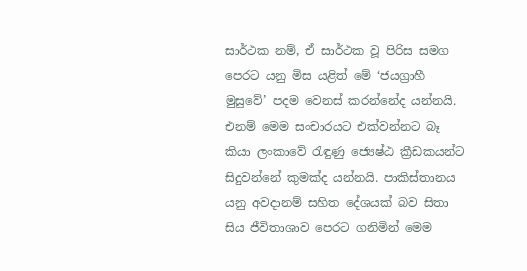සාර්ථක නම්, ඒ සාර්ථක වූ පිරිස සමග පෙරට යනු මිස යළිත් මේ ‘ජයග්‍රාහී මුසුවේ’ පදම වෙනස් කරන්නේද යන්නයි. එනම් මෙම සංචාරයට එක්වන්නට බෑ කියා ලංකාවේ රැඳුණු ජ්‍යෙෂ්ඨ ක්‍රීඩකයන්ට සිදුවන්නේ කුමක්ද යන්නයි. පාකිස්තානය යනු අවදානම් සහිත දේශයක් බව සිතා සිය ජීවිතාශාව පෙරට ගනිමින් මෙම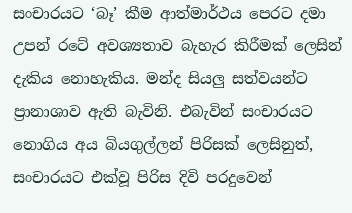සංචාරයට ‘බෑ’ කීම ආත්මාර්ථය පෙරට දමා උපන් රටේ අවශ්‍යතාව බැහැර කිරීමක් ලෙසින් දැකිය නොහැකිය. මන්ද සියලු සත්වයන්ට ප්‍රානාශාව ඇති බැවිනි. එබැවින් සංචාරයට නොගිය අය බියගුල්ලන් පිරිසක් ලෙසිනුත්, සංචාරයට එක්වූ පිරිස දිවි පරදුවෙන්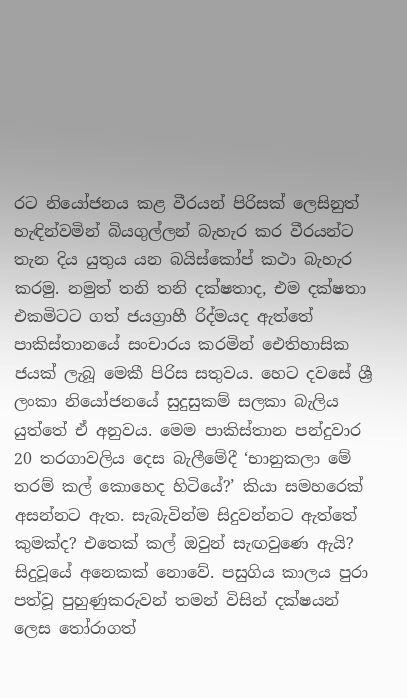රට නියෝජනය කළ වීරයන් පිරිසක් ලෙසිනුත් හැඳින්වමින් බියගුල්ලන් බැහැර කර වීරයන්ට තැන දිය යුතුය යන බයිස්කෝප් කථා බැහැර කරමු. නමුත් තනි තනි දක්ෂතාද, එම දක්ෂතා එකමිටට ගත් ජයග්‍රාහී රිද්මයද ඇත්තේ පාකිස්තානයේ සංචාරය කරමින් ඓතිහාසික ජයක් ලැබූ මෙකී පිරිස සතුවය. හෙට දවසේ ශ්‍රී ලංකා නියෝජනයේ සුදුසුකම් සලකා බැලිය යුත්තේ ඒ අනුවය. මෙම පාකිස්තාන පන්දුවාර 20 තරගාවලිය දෙස බැලීමේදී ‘භානුකලා මේ තරම් කල් කොහෙද හිටියේ?’ කියා සමහරෙක් අසන්නට ඇත. සැබැවින්ම සිදුවන්නට ඇත්තේ කුමක්ද? එතෙක් කල් ඔවුන් සැඟවුණෙ ඇයි? සිදුවූයේ අනෙකක් නොවේ. පසුගිය කාලය පුරා පත්වූ පුහුණුකරුවන් තමන් විසින් දක්ෂයන් ලෙස තෝරාගත්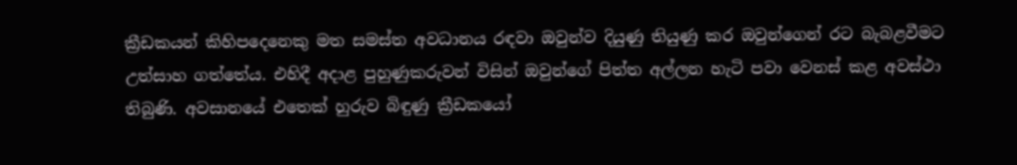ක්‍රීඩකයන් කිහිපදෙනෙකු මත සමස්ත අවධානය රඳවා ඔවුන්ව දියුණු තියුණු කර ඔවුන්ගෙන් රට බැබළවීමට උත්සාහ ගත්තේය. එහිදී අදාළ පුහුණුකරුවන් විසින් ඔවුන්ගේ පිත්ත අල්ලන හැටි පවා වෙනස් කළ අවස්ථා තිබුණි. අවසානයේ එතෙක් හුරුව බිඳුණු ක්‍රීඩකයෝ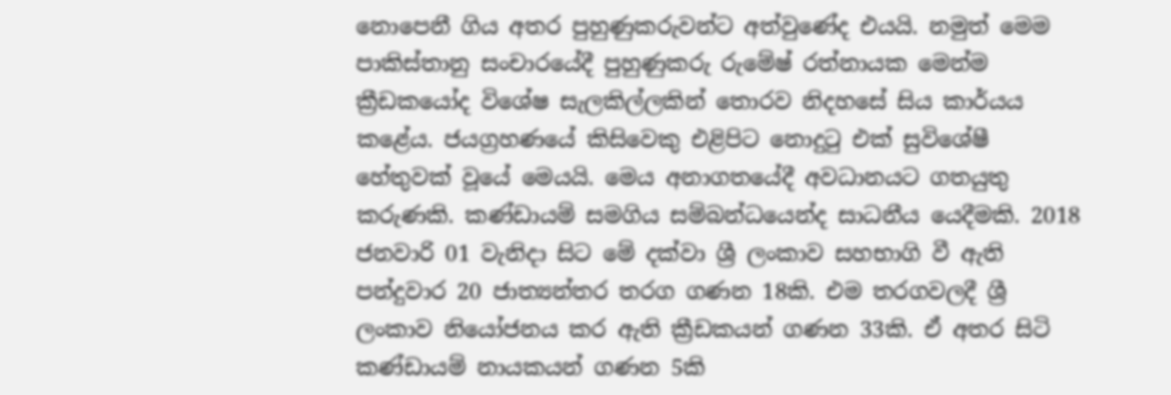නොපෙනී ගිය අතර පුහුණුකරුවන්ට අත්වුණේද එයයි. නමුත් මෙම පාකිස්තානු සංචාරයේදී පුහුණුකරු රුමේෂ් රත්නායක මෙන්ම ක්‍රීඩකයෝද විශේෂ සැලකිල්ලකින් තොරව නිදහසේ සිය කාර්යය කළේය. ජයග්‍රහණයේ කිසිවෙකු එළිපිට නොදුටු එක් සුවිශේෂී හේතුවක් වූයේ මෙයයි. මෙය අනාගතයේදී අවධානයට ගතයුතු කරුණකි. කණ්ඩායම් සමගිය සම්බන්ධයෙන්ද සාධනීය යෙදීමකි. 2018 ජනවාරි 01 වැනිදා සිට මේ දක්වා ශ්‍රී ලංකාව සහභාගි වී ඇති පන්දුවාර 20 ජාත්‍යන්තර තරග ගණන 18කි. එම තරගවලදී ශ්‍රී ලංකාව නියෝජනය කර ඇති ක්‍රීඩකයන් ගණන 33කි. ඒ අතර සිටි කණ්ඩායම් නායකයන් ගණන 5කි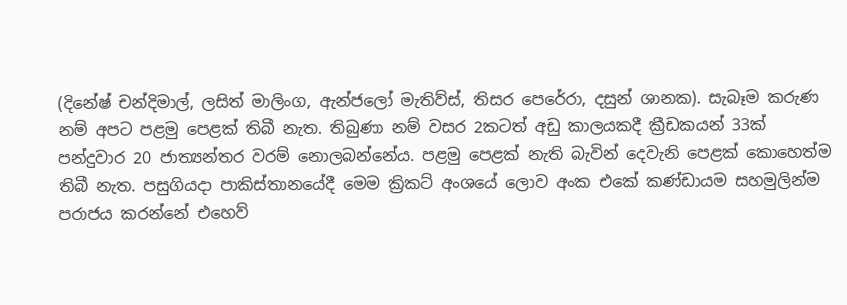(දිනේෂ් චන්දිමාල්, ලසිත් මාලිංග, ඇන්ජලෝ මැතිව්ස්, තිසර පෙරේරා, දසුන් ශානක). සැබෑම කරුණ නම් අපට පළමු පෙළක් තිබී නැත. තිබුණා නම් වසර 2කටත් අඩු කාලයකදී ක්‍රීඩකයන් 33ක් පන්දුවාර 20 ජාත්‍යන්තර වරම් නොලබන්නේය. පළමු පෙළක් නැති බැවින් දෙවැනි පෙළක් කොහෙත්ම තිබී නැත. පසුගියදා පාකිස්තානයේදී මෙම ක්‍රිකට් අංශයේ ලොව අංක එකේ කණ්ඩායම සහමුලින්ම පරාජය කරන්නේ එහෙව්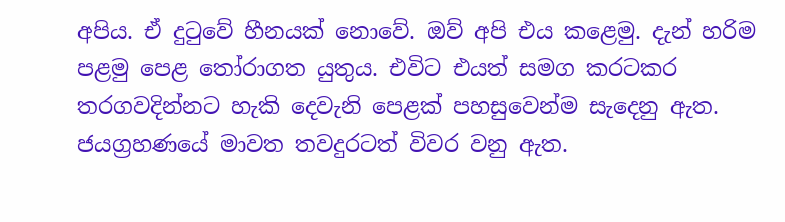අපිය. ඒ දුටුවේ හීනයක් නොවේ. ඔව් අපි එය කළෙමු. දැන් හරිම පළමු පෙළ තෝරාගත යුතුය. එවිට එයත් සමග කරටකර තරගවදින්නට හැකි දෙවැනි පෙළක් පහසුවෙන්ම සැදෙනු ඇත. ජයග්‍රහණයේ මාවත තවදුරටත් විවර වනු ඇත.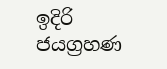ඉදිරි ජයග්‍රහණ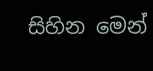සිහින මෙන්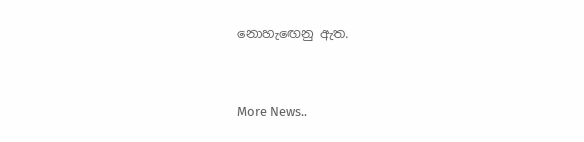නොහැඟෙනු ඇත.


More News..